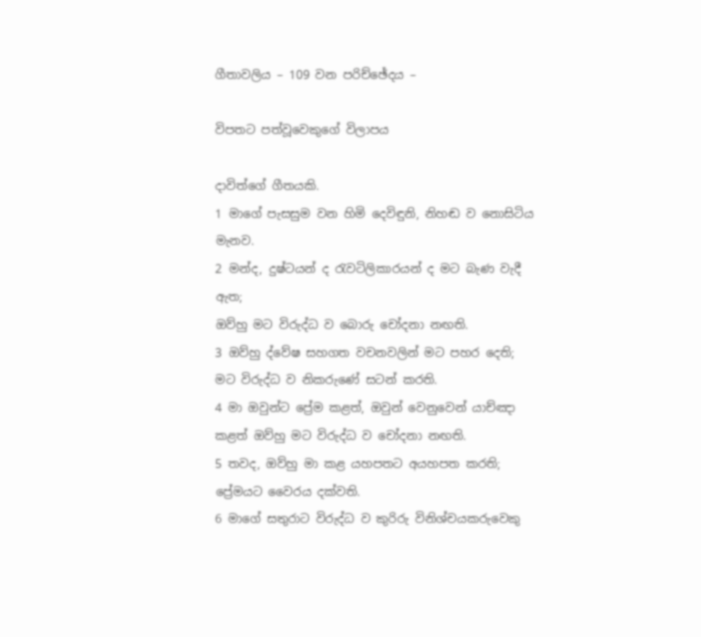ගීතාවලිය – 109 වන පරිච්ඡේදය –

විපතට පත්වූවෙකුගේ විලාපය

දාවිත්ගේ ගීතයකි.
1 මාගේ පැසසුම වන හිමි දෙවිඳුනි, නිහඬ ව නොසිටිය මැනව.
2 මන්ද, දුෂ්ටයන් ද රැවටිලිකාරයන් ද මට බැණ වැදී ඇත;
ඔව්හු මට විරුද්ධ ව බොරු චෝදනා නඟති.
3 ඔව්හු ද්වේෂ සහගත වචනවලින් මට පහර දෙති;
මට විරුද්ධ ව නිකරුණේ සටන් කරති.
4 මා ඔවුන්ට ප්‍රේම කළත්, ඔවුන් වෙනුවෙන් යාච්ඤා කළත් ඔව්හු මට විරුද්ධ ව චෝදනා නඟති.
5 තවද, ඔව්හු මා කළ යහපතට අයහපත කරති;
ප්‍රේමයට වෛරය දක්වති.
6 මාගේ සතුරාට විරුද්ධ ව කුරිරු විනිශ්චයකරුවෙකු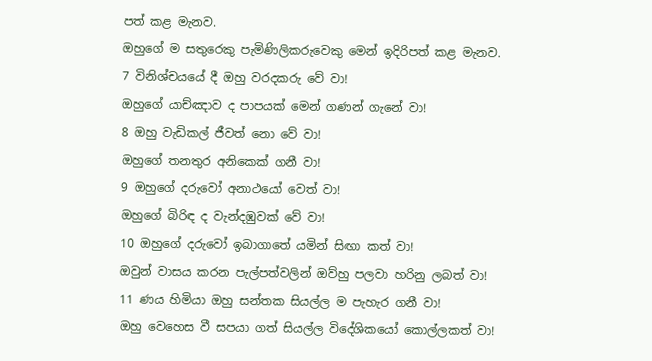පත් කළ මැනව.
ඔහුගේ ම සතුරෙකු පැමිණිලිකරුවෙකු මෙන් ඉදිරිපත් කළ මැනව.
7 විනිශ්චයයේ දී ඔහු වරදකරු වේ වා!
ඔහුගේ යාච්ඤාව ද පාපයක් මෙන් ගණන් ගැනේ වා!
8 ඔහු වැඩිකල් ජීවත් නො වේ වා!
ඔහුගේ තනතුර අනිකෙක් ගනී වා!
9 ඔහුගේ දරුවෝ අනාථයෝ වෙත් වා!
ඔහුගේ බිරිඳ ද වැන්දඹුවක් වේ වා!
10 ඔහුගේ දරුවෝ ඉබාගාතේ යමින් සිඟා කත් වා!
ඔවුන් වාසය කරන පැල්පත්වලින් ඔව්හු පලවා හරිනු ලබත් වා!
11 ණය හිමියා ඔහු සන්තක සියල්ල ම පැහැර ගනී වා!
ඔහු වෙහෙස වී සපයා ගත් සියල්ල විදේශිකයෝ කොල්ලකත් වා!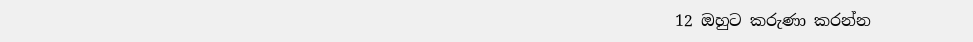12 ඔහුට කරුණා කරන්න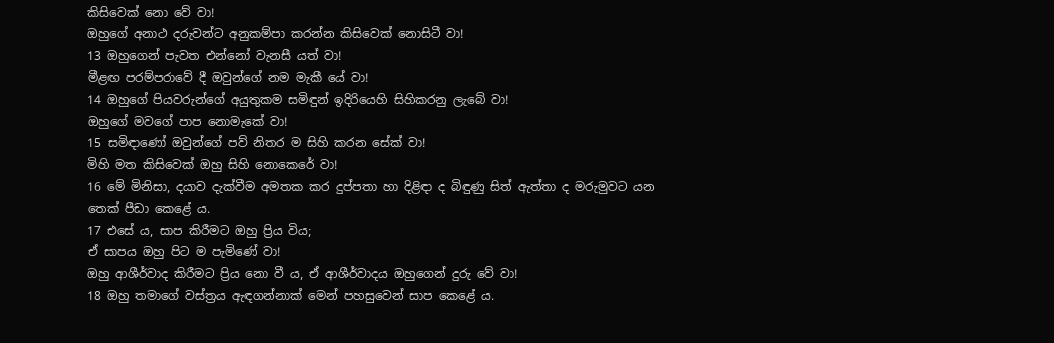කිසිවෙක් නො වේ වා!
ඔහුගේ අනාථ දරුවන්ට අනුකම්පා කරන්න කිසිවෙක් නොසිටී වා!
13 ඔහුගෙන් පැවත එන්නෝ වැනසී යත් වා!
මීළඟ පරම්පරාවේ දී ඔවුන්ගේ නම මැකී යේ වා!
14 ඔහුගේ පියවරුන්ගේ අයුතුකම සමිඳුන් ඉදිරියෙහි සිහිකරනු ලැබේ වා!
ඔහුගේ මවගේ පාප නොමැකේ වා!
15 සමිඳාණෝ ඔවුන්ගේ පව් නිතර ම සිහි කරන සේක් වා!
මිහි මත කිසිවෙක් ඔහු සිහි නොකෙරේ වා!
16 මේ මිනිසා, දයාව දැක්වීම අමතක කර දුප්පතා හා දිළිඳා ද බිඳුණු සිත් ඇත්තා ද මරුමුවට යන තෙක් පීඩා කෙළේ ය.
17 එසේ ය, සාප කිරීමට ඔහු ප්‍රිය විය;
ඒ සාපය ඔහු පිට ම පැමිණේ වා!
ඔහු ආශීර්වාද කිරීමට ප්‍රිය නො වී ය, ඒ ආශීර්වාදය ඔහුගෙන් දුරු වේ වා!
18 ඔහු තමාගේ වස්ත්‍රය ඇඳගන්නාක් මෙන් පහසුවෙන් සාප කෙළේ ය.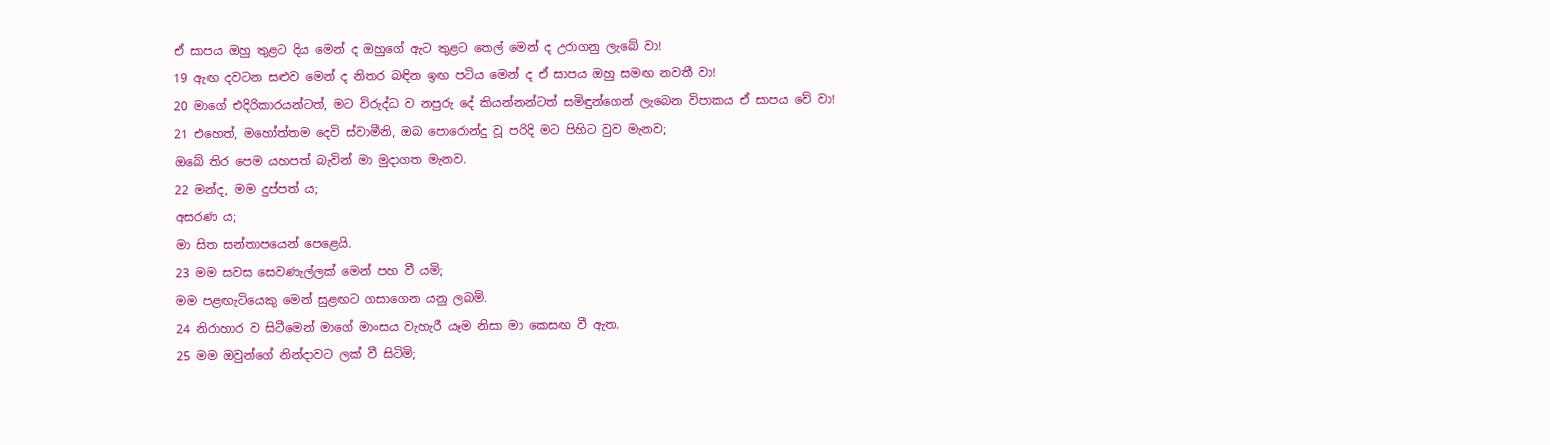ඒ සාපය ඔහු තුළට දිය මෙන් ද ඔහුගේ ඇට තුළට තෙල් මෙන් ද උරාගනු ලැබේ වා!
19 ඇඟ දවටන සළුව මෙන් ද නිතර බඳින ඉඟ පටිය මෙන් ද ඒ සාපය ඔහු සමඟ නවතී වා!
20 මාගේ එදිරිකාරයන්ටත්, මට විරුද්ධ ව නපුරු දේ කියන්නන්ටත් සමිඳුන්ගෙන් ලැබෙන විපාකය ඒ සාපය වේ වා!
21 එහෙත්, මහෝත්තම දෙවි ස්වාමීනි, ඔබ පොරොන්දු වූ පරිදි මට පිහිට වුව මැනව;
ඔබේ තිර පෙම යහපත් බැවින් මා මුදාගත මැනව.
22 මන්ද, මම දුප්පත් ය;
අසරණ ය;
මා සිත සන්තාපයෙන් පෙළෙයි.
23 මම සවස සෙවණැල්ලක් මෙන් පහ වී යමි;
මම පළඟැටියෙකු මෙන් සුළඟට ගසාගෙන යනු ලබමි.
24 නිරාහාර ව සිටීමෙන් මාගේ මාංසය වැහැරී යෑම නිසා මා කෙසඟ වී ඇත.
25 මම ඔවුන්ගේ නින්දාවට ලක් වී සිටිමි;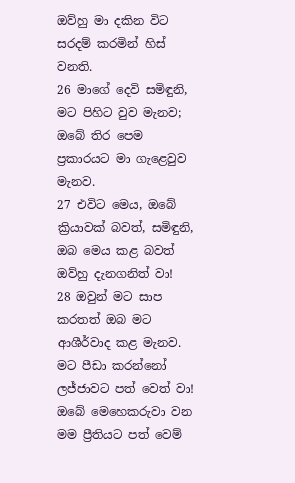ඔව්හු මා දකින විට සරදම් කරමින් හිස් වනති.
26 මාගේ දෙවි සමිඳුනි, මට පිහිට වුව මැනව;
ඔබේ තිර පෙම ප්‍රකාරයට මා ගැළෙවුව මැනව.
27 එවිට මෙය, ඔබේ ක්‍රියාවක් බවත්, සමිඳුනි, ඔබ මෙය කළ බවත් ඔව්හු දැනගනිත් වා!
28 ඔවුන් මට සාප කරතත් ඔබ මට ආශීර්වාද කළ මැනව.
මට පීඩා කරන්නෝ ලජ්ජාවට පත් වෙත් වා!
ඔබේ මෙහෙකරුවා වන මම ප්‍රීතියට පත් වෙම්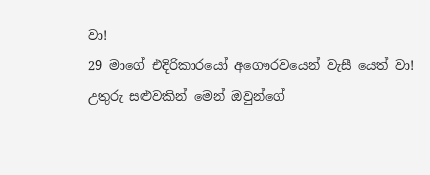වා!
29 මාගේ එදිරිකාරයෝ අගෞරවයෙන් වැසී යෙත් වා!
උතුරු සළුවකින් මෙන් ඔවුන්ගේ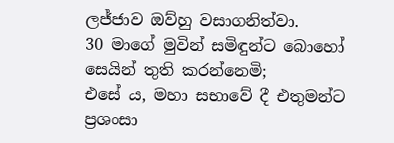ලජ්ජාව ඔව්හු වසාගනිත්වා.
30 මාගේ මුවින් සමිඳුන්ට බොහෝ සෙයින් තුති කරන්නෙමි;
එසේ ය, මහා සභාවේ දී එතුමන්ට ප්‍රශංසා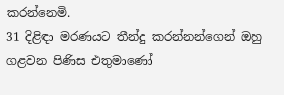කරන්නෙමි.
31 දිළිඳා මරණයට තීන්දු කරන්නන්ගෙන් ඔහු ගළවන පිණිස එතුමාණෝ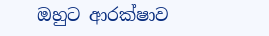ඔහුට ආරක්ෂාව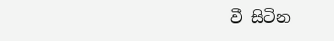වී සිටින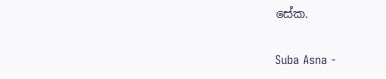සේක.

Suba Asna -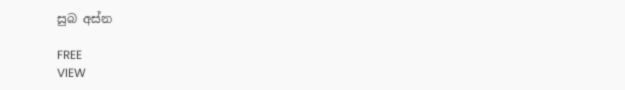සුබ අස්න

FREE
VIEW